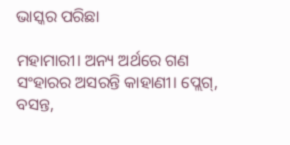ଭାସ୍କର ପରିଛା

ମହାମାରୀ। ଅନ୍ୟ ଅର୍ଥରେ ଗଣ ସଂହାରର ଅସରନ୍ତି କାହାଣୀ। ପ୍ଲେଗ୍, ବସନ୍ତ,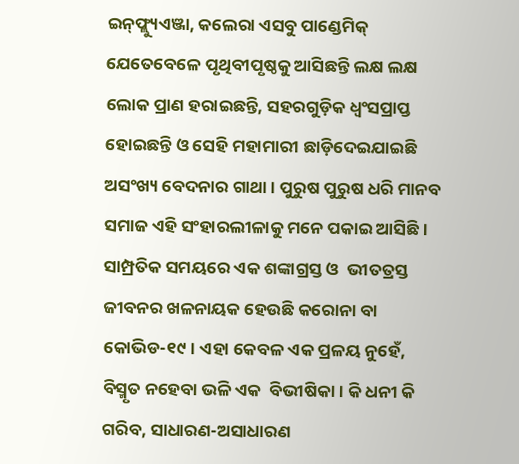ଇନ୍‌ଫ୍ଲ୍ୟୁଏଞ୍ଜା, କଲେରା ଏସବୁ ପାଣ୍ଡେମିକ୍ ଯେତେବେଳେ ପୃଥିବୀପୃଷ୍ଠକୁ ଆସିଛନ୍ତି ଲକ୍ଷ ଲକ୍ଷ ଲୋକ ପ୍ରାଣ ହରାଇଛନ୍ତି, ସହରଗୁଡ଼ିକ ଧ୍ଵଂସପ୍ରାପ୍ତ ହୋଇଛନ୍ତି ଓ ସେହି ମହାମାରୀ ଛାଡ଼ିଦେଇଯାଇଛି ଅସଂଖ୍ୟ ବେଦନାର ଗାଥା। ପୁରୁଷ ପୁରୁଷ ଧରି ମାନବ ସମାଜ ଏହି ସଂହାରଲୀଳାକୁ ମନେ ପକାଇ ଆସିଛି। ସାମ୍ପ୍ରତିକ ସମୟରେ ଏକ ଶଙ୍କାଗ୍ରସ୍ତ ଓ  ଭୀତତ୍ରସ୍ତ ଜୀବନର ଖଳନାୟକ ହେଉଛି କରୋନା ବା କୋଭିଡ-୧୯। ଏହା କେବଳ ଏକ ପ୍ରଳୟ ନୁହେଁ, ବିସ୍ମୃତ ନହେବା ଭଳି ଏକ  ବିଭୀଷିକା। କି ଧନୀ କି ଗରିବ, ସାଧାରଣ-ଅସାଧାରଣ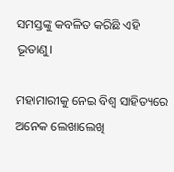ସମସ୍ତଙ୍କୁ କବଳିତ କରିଛି ଏହି ଭୂତାଣୁ।

ମହାମାରୀକୁ ନେଇ ବିଶ୍ୱ ସାହିତ୍ୟରେ ଅନେକ ଲେଖାଲେଖି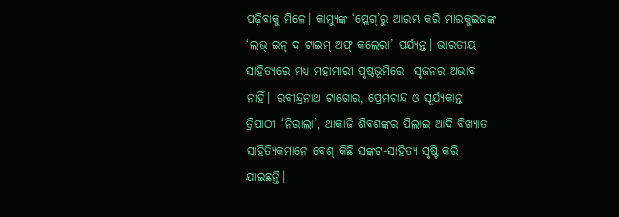ପଢ଼ିବାକୁ ମିଳେ। କାମ୍ୟୁଙ୍କ ‘ପ୍ଲେଗ୍’ରୁ ଆରମ୍ଭ କରି ମାରକୁଇଜଙ୍କ ‘ଲଭ୍ ଇନ୍ ଦ ଟାଇମ୍ ଅଫ୍ କଲେରା’ ପର୍ଯ୍ୟନ୍ତ। ଭାରତୀୟ ସାହିତ୍ୟରେ ମଧ୍ୟ ମହାମାରୀ ପୃଷ୍ଠଭୂମିରେ  ସୃଜନର ଅଭାବ ନାହିଁ। ରବୀନ୍ଦ୍ରନାଥ ଟାଗୋର, ପ୍ରେମଚାନ୍ଦ ଓ ସୂର୍ଯ୍ୟକାନ୍ତ ତ୍ରିପାଠୀ ‘ନିରାଲା’, ଥାକାଜି ଶିବଶଙ୍କର ପିଲାଇ ଆଦି ବିଖ୍ୟାତ ସାହିତ୍ୟିକମାନେ ବେଶ୍ କିଛି ସଙ୍କଟ-ସାହିତ୍ୟ ସୃଷ୍ଟି କରି ଯାଇଛନ୍ତି।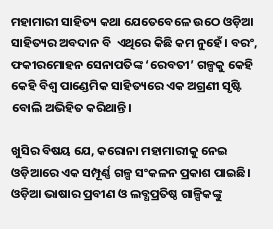ମହାମାରୀ ସାହିତ୍ୟ କଥା ଯେତେବେଳେ ଉଠେ ଓଡ଼ିଆ ସାହିତ୍ୟର ଅବଦାନ ବି  ଏଥିରେ କିଛି କମ ନୁହେଁ। ବରଂ, ଫକୀରମୋହନ ସେନାପତିଙ୍କ ‘ରେବତୀ’ ଗଳ୍ପକୁ କେହି କେହି ବିଶ୍ୱ ପାଣ୍ଡେମିକ ସାହିତ୍ୟରେ ଏକ ଅଗ୍ରଣୀ ସୃଷ୍ଟି ବୋଲି ଅଭିହିତ କରିଥାନ୍ତି।

ଖୁସିର ବିଷୟ ଯେ, କରୋନା ମହାମାରୀକୁ ନେଇ ଓଡ଼ିଆରେ ଏକ ସମ୍ପୂର୍ଣ୍ଣ ଗଳ୍ପ ସଂକଳନ ପ୍ରକାଶ ପାଇଛି। ଓଡ଼ିଆ ଭାଷାର ପ୍ରବୀଣ ଓ ଲବ୍ଧପ୍ରତିଷ୍ଠ ଗାଳ୍ପିକଙ୍କୁ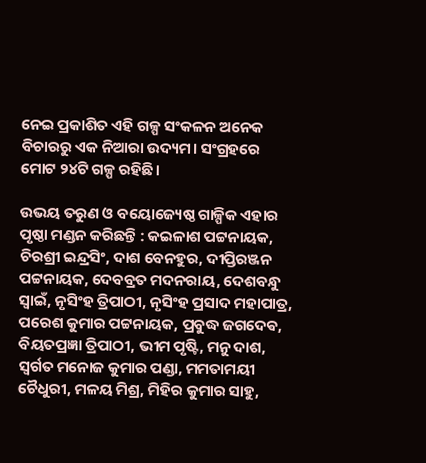ନେଇ ପ୍ରକାଶିତ ଏହି ଗଳ୍ପ ସଂକଳନ ଅନେକ ବିଚାରରୁ ଏକ ନିଆରା ଉଦ୍ୟମ। ସଂଗ୍ରହରେ ମୋଟ ୨୪ଟି ଗଳ୍ପ ରହିଛି।

ଉଭୟ ତରୁଣ ଓ ବୟୋଜ୍ୟେଷ୍ଠ ଗାଳ୍ପିକ ଏହାର ପୃଷ୍ଠା ମଣ୍ଡନ କରିଛନ୍ତି : କଇଳାଶ ପଟ୍ଟନାୟକ, ଚିରଶ୍ରୀ ଇନ୍ଦ୍ରସିଂ, ଦାଶ ବେନହୁର, ଦୀପ୍ତିରଞ୍ଜନ ପଟ୍ଟନାୟକ, ଦେବବ୍ରତ ମଦନରାୟ, ଦେଶବନ୍ଧୁ ସ୍ୱାଇଁ, ନୃସିଂହ ତ୍ରିପାଠୀ, ନୃସିଂହ ପ୍ରସାଦ ମହାପାତ୍ର, ପରେଶ କୁମାର ପଟ୍ଟନାୟକ, ପ୍ରବୁଦ୍ଧ ଜଗଦେଵ, ବିୟତପ୍ରଜ୍ଞା ତ୍ରିପାଠୀ, ଭୀମ ପୃଷ୍ଟି, ମନୁ ଦାଶ, ସ୍ଵର୍ଗତ ମନୋଜ କୁମାର ପଣ୍ଡା, ମମତାମୟୀ ଚୈଧୁରୀ, ମଳୟ ମିଶ୍ର, ମିହିର କୁମାର ସାହୁ,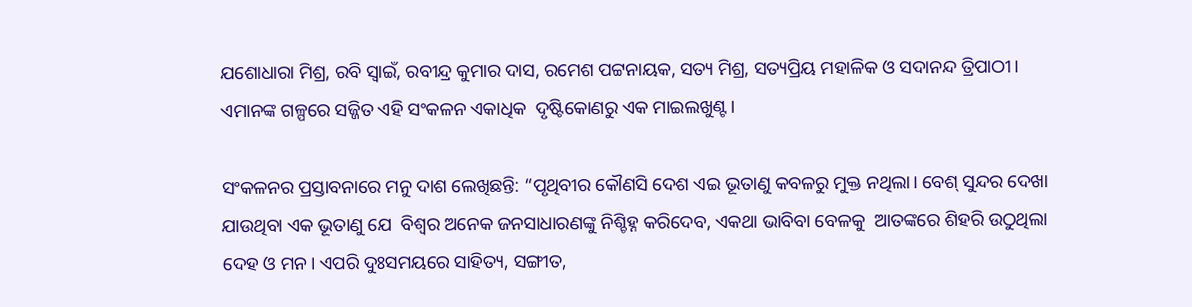ଯଶୋଧାରା ମିଶ୍ର, ରବି ସ୍ୱାଇଁ, ରବୀନ୍ଦ୍ର କୁମାର ଦାସ, ରମେଶ ପଟ୍ଟନାୟକ, ସତ୍ୟ ମିଶ୍ର, ସତ୍ୟପ୍ରିୟ ମହାଳିକ ଓ ସଦାନନ୍ଦ ତ୍ରିପାଠୀ। ଏମାନଙ୍କ ଗଳ୍ପରେ ସଜ୍ଜିତ ଏହି ସଂକଳନ ଏକାଧିକ  ଦୃଷ୍ଟିକୋଣରୁ ଏକ ମାଇଲଖୁଣ୍ଟ।

ସଂକଳନର ପ୍ରସ୍ତାବନାରେ ମନୁ ଦାଶ ଲେଖିଛନ୍ତି: “ପୃଥିବୀର କୌଣସି ଦେଶ ଏଇ ଭୂତାଣୁ କବଳରୁ ମୁକ୍ତ ନଥିଲା। ବେଶ୍ ସୁନ୍ଦର ଦେଖା ଯାଉଥିବା ଏକ ଭୂତାଣୁ ଯେ  ବିଶ୍ୱର ଅନେକ ଜନସାଧାରଣଙ୍କୁ ନିଶ୍ଚିହ୍ନ କରିଦେବ, ଏକଥା ଭାବିବା ବେଳକୁ  ଆତଙ୍କରେ ଶିହରି ଉଠୁଥିଲା ଦେହ ଓ ମନ। ଏପରି ଦୁଃସମୟରେ ସାହିତ୍ୟ, ସଙ୍ଗୀତ,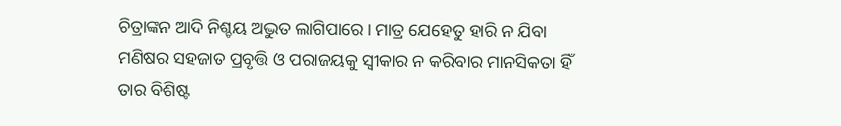ଚିତ୍ରାଙ୍କନ ଆଦି ନିଶ୍ଚୟ ଅଦ୍ଭୁତ ଲାଗିପାରେ। ମାତ୍ର ଯେହେତୁ ହାରି ନ ଯିବା ମଣିଷର ସହଜାତ ପ୍ରବୃତ୍ତି ଓ ପରାଜୟକୁ ସ୍ୱୀକାର ନ କରିବାର ମାନସିକତା ହିଁ ତାର ବିଶିଷ୍ଟ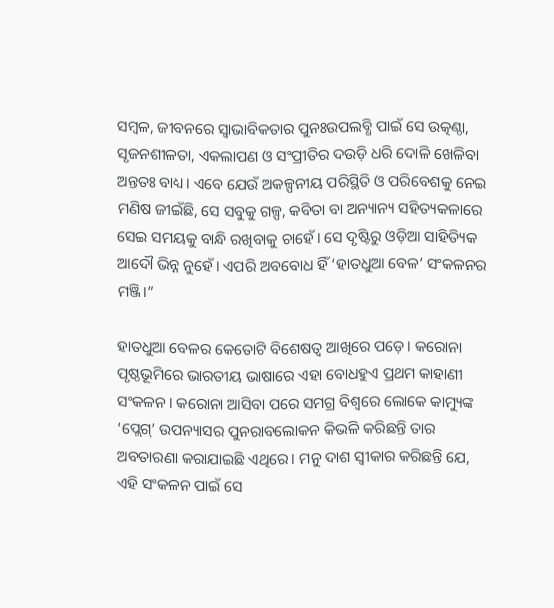ସମ୍ବଳ, ଜୀବନରେ ସ୍ୱାଭାବିକତାର ପୁନଃଉପଲବ୍ଧି ପାଇଁ ସେ ଉତ୍କଣ୍ଠା, ସୃଜନଶୀଳତା, ଏକଲାପଣ ଓ ସଂପ୍ରୀତିର ଦଉଡ଼ି ଧରି ଦୋଳି ଖେଳିବା ଅନ୍ତତଃ ବାଧ୍ୟ। ଏବେ ଯେଉଁ ଅକଳ୍ପନୀୟ ପରିସ୍ଥିତି ଓ ପରିବେଶକୁ ନେଇ ମଣିଷ ଜୀଇଁଛି, ସେ ସବୁକୁ ଗଳ୍ପ, କବିତା ବା ଅନ୍ୟାନ୍ୟ ସହିତ୍ୟକଳାରେ ସେଇ ସମୟକୁ ବାନ୍ଧି ରଖିବାକୁ ଚାହେଁ। ସେ ଦୃଷ୍ଟିରୁ ଓଡ଼ିଆ ସାହିତ୍ୟିକ ଆଦୌ ଭିନ୍ନ ନୁହେଁ। ଏପରି ଅବବୋଧ ହିଁ ‘ହାତଧୁଆ ବେଳ’ ସଂକଳନର ମଞ୍ଜି।”

ହାତଧୁଆ ବେଳର କେତୋଟି ବିଶେଷତ୍ୱ ଆଖିରେ ପଡ଼େ। କରୋନା ପୃଷ୍ଠଭୂମିରେ ଭାରତୀୟ ଭାଷାରେ ଏହା ବୋଧହୁଏ ପ୍ରଥମ କାହାଣୀ ସଂକଳନ। କରୋନା ଆସିବା ପରେ ସମଗ୍ର ବିଶ୍ୱରେ ଲୋକେ କାମ୍ୟୁଙ୍କ ‘ପ୍ଲେଗ୍’ ଉପନ୍ୟାସର ପୁନରାବଲୋକନ କିଭଳି କରିଛନ୍ତି ତାର ଅବତାରଣା କରାଯାଇଛି ଏଥିରେ। ମନୁ ଦାଶ ସ୍ୱୀକାର କରିଛନ୍ତି ଯେ, ଏହି ସଂକଳନ ପାଇଁ ସେ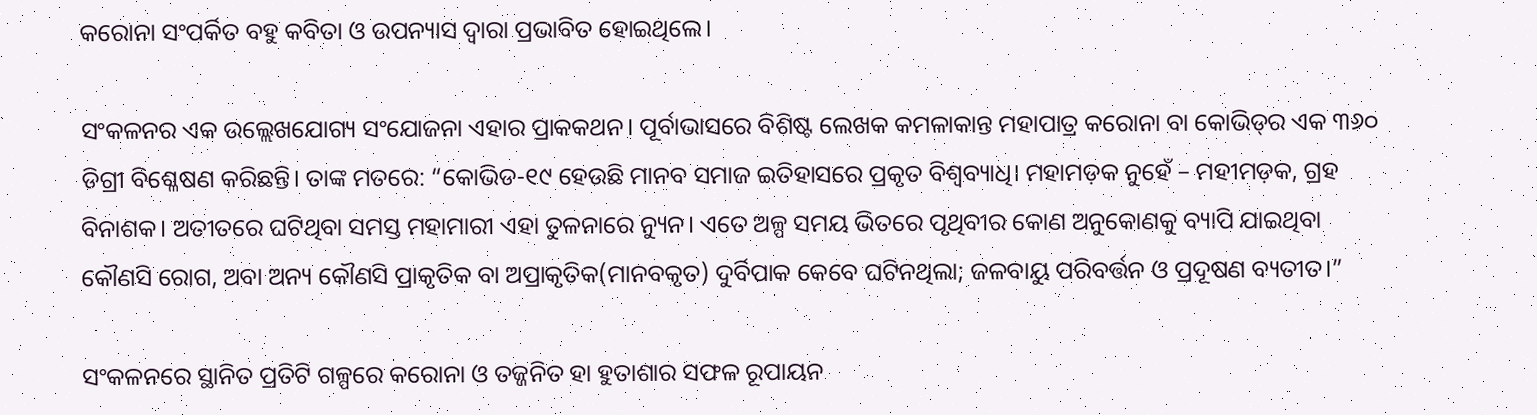କରୋନା ସଂପର୍କିତ ବହୁ କବିତା ଓ ଉପନ୍ୟାସ ଦ୍ୱାରା ପ୍ରଭାବିତ ହୋଇଥିଲେ।

ସଂକଳନର ଏକ ଉଲ୍ଲେଖଯୋଗ୍ୟ ସଂଯୋଜନା ଏହାର ପ୍ରାକକଥନ। ପୂର୍ବାଭାସରେ ବିଶିଷ୍ଟ ଲେଖକ କମଳାକାନ୍ତ ମହାପାତ୍ର କରୋନା ବା କୋଭିଡ୍‌ର ଏକ ୩୬୦ ଡିଗ୍ରୀ ବିଶ୍ଳେଷଣ କରିଛନ୍ତି। ତାଙ୍କ ମତରେ: “କୋଭିଡ-୧୯ ହେଉଛି ମାନବ ସମାଜ ଇତିହାସରେ ପ୍ରକୃତ ବିଶ୍ଵବ୍ୟାଧି। ମହାମଡ଼କ ନୁହେଁ – ମହୀମଡ଼କ, ଗ୍ରହ ବିନାଶକ। ଅତୀତରେ ଘଟିଥିବା ସମସ୍ତ ମହାମାରୀ ଏହା ତୁଳନାରେ ନ୍ୟୁନ। ଏତେ ଅଳ୍ପ ସମୟ ଭିତରେ ପୃଥିବୀର କୋଣ ଅନୁକୋଣକୁ ବ୍ୟାପି ଯାଇଥିବା କୌଣସି ରୋଗ, ଅବା ଅନ୍ୟ କୌଣସି ପ୍ରାକୃତିକ ବା ଅପ୍ରାକୃତିକ(ମାନବକୃତ) ଦୁର୍ବିପାକ କେବେ ଘଟିନଥିଲା; ଜଳବାୟୁ ପରିବର୍ତ୍ତନ ଓ ପ୍ରଦୂଷଣ ବ୍ୟତୀତ।”

ସଂକଳନରେ ସ୍ଥାନିତ ପ୍ରତିଟି ଗଳ୍ପରେ କରୋନା ଓ ତଜ୍ଜନିତ ହା ହୁତାଶାର ସଫଳ ରୂପାୟନ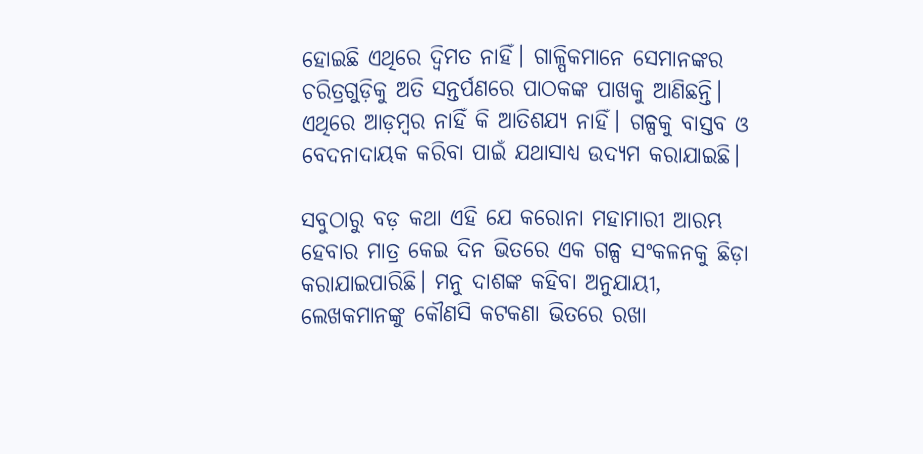ହୋଇଛି ଏଥିରେ ଦ୍ଵିମତ ନାହିଁ। ଗାଳ୍ପିକମାନେ ସେମାନଙ୍କର ଚରିତ୍ରଗୁଡ଼ିକୁ ଅତି ସନ୍ତର୍ପଣରେ ପାଠକଙ୍କ ପାଖକୁ ଆଣିଛନ୍ତି। ଏଥିରେ ଆଡ଼ମ୍ବର ନାହିଁ କି ଆତିଶଯ୍ୟ ନାହିଁ। ଗଳ୍ପକୁ ବାସ୍ତବ ଓ ବେଦନାଦାୟକ କରିବା ପାଇଁ ଯଥାସାଧ୍ୟ ଉଦ୍ୟମ କରାଯାଇଛି।

ସବୁଠାରୁ ବଡ଼ କଥା ଏହି ଯେ କରୋନା ମହାମାରୀ ଆରମ୍ଭ ହେବାର ମାତ୍ର କେଇ ଦିନ ଭିତରେ ଏକ ଗଳ୍ପ ସଂକଳନକୁ ଛିଡ଼ା କରାଯାଇପାରିଛି। ମନୁ ଦାଶଙ୍କ କହିବା ଅନୁଯାୟୀ, ଲେଖକମାନଙ୍କୁ କୌଣସି କଟକଣା ଭିତରେ ରଖା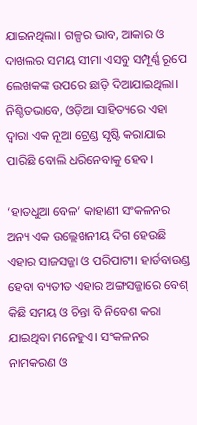ଯାଇନଥିଲା। ଗଳ୍ପର ଭାବ, ଆକାର ଓ ଦାଖଲର ସମୟ ସୀମା ଏସବୁ ସମ୍ପୂର୍ଣ୍ଣ ରୂପେ ଲେଖକଙ୍କ ଉପରେ ଛାଡ଼ି ଦିଆଯାଇଥିଲା। ନିଶ୍ଚିତଭାବେ, ଓଡ଼ିଆ ସାହିତ୍ୟରେ ଏହା ଦ୍ୱାରା ଏକ ନୂଆ ଟ୍ରେଣ୍ଡ ସୃଷ୍ଟି କରାଯାଇ ପାରିଛି ବୋଲି ଧରିନେବାକୁ ହେବ।

‘ହାତଧୁଆ ବେଳ’ କାହାଣୀ ସଂକଳନର ଅନ୍ୟ ଏକ ଉଲ୍ଲେଖନୀୟ ଦିଗ ହେଉଛି ଏହାର ସାଜସଜ୍ଜା ଓ ପରିପାଟୀ। ହାର୍ଡବାଉଣ୍ଡ ହେବା ବ୍ୟତୀତ ଏହାର ଅଙ୍ଗସଜ୍ଜାରେ ବେଶ୍ କିଛି ସମୟ ଓ ଚିନ୍ତା ବି ନିବେଶ କରା ଯାଇଥିବା ମନେହୁଏ। ସଂକଳନର ନାମକରଣ ଓ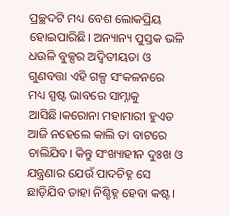ପ୍ରଚ୍ଛଦଟି ମଧ୍ୟ ବେଶ ଲୋକପ୍ରିୟ ହୋଇପାରିଛି। ଅନ୍ୟାନ୍ୟ ପୁସ୍ତକ ଭଳି ଧଉଳି ବୁକ୍ସର ଅଦ୍ଵିତୀୟତା ଓ ଗୁଣବତ୍ତା ଏହି ଗଳ୍ପ ସଂକଳନରେ ମଧ୍ୟ ସ୍ପଷ୍ଟ ଭାବରେ ସାମ୍ନାକୁ ଆସିଛି।କରୋନା ମହାମାରୀ ହୁଏତ ଆଜି ନହେଲେ କାଲି ତା ବାଟରେ ଚାଲିଯିବ। କିନ୍ତୁ ସଂଖ୍ୟାହୀନ ଦୁଃଖ ଓ ଯନ୍ତ୍ରଣାର ଯେଉଁ ପାଦଚିହ୍ନ ସେ ଛାଡ଼ିଯିବ ତାହା ନିଶ୍ଚିହ୍ନ ହେବା କଷ୍ଟ।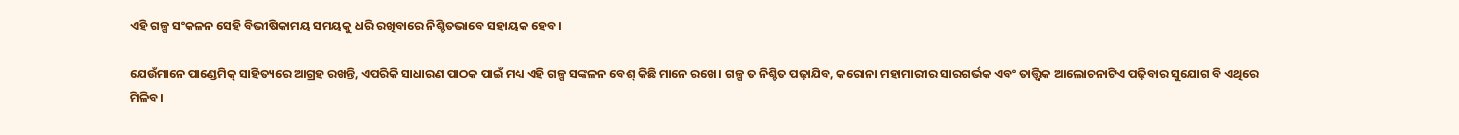ଏହି ଗଳ୍ପ ସଂକଳନ ସେହି ବିଭୀଷିକାମୟ ସମୟକୁ ଧରି ରଖିବାରେ ନିଶ୍ଚିତଭାବେ ସହାୟକ ହେବ।

ଯେଉଁମାନେ ପାଣ୍ଡେମିକ୍ ସାହିତ୍ୟରେ ଆଗ୍ରହ ରଖନ୍ତି, ଏପରିକି ସାଧାରଣ ପାଠକ ପାଇଁ ମଧ୍ୟ ଏହି ଗଳ୍ପ ସଙ୍କଳନ ବେଶ୍ କିଛି ମାନେ ରଖେ। ଗଳ୍ପ ତ ନିଶ୍ଚିତ ପଢ଼ାଯିବ, କରୋନା ମହାମାରୀର ସାରଗର୍ଭକ ଏବଂ ତାତ୍ତ୍ଵିକ ଆଲୋଚନାଟିଏ ପଢ଼ିବାର ସୁଯୋଗ ବି ଏଥିରେ ମିଳିବ।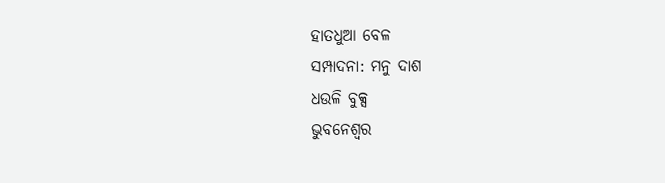ହାତଧୁଆ ବେଳ
ସମ୍ପାଦନା: ମନୁ ଦାଶ
ଧଉଳି ବୁକ୍ସ
ଭୁବନେଶ୍ବର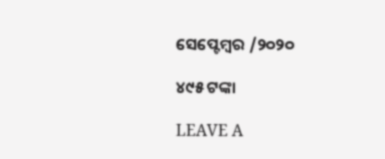ସେପ୍ଟେମ୍ବର /୨୦୨୦

୪୯୫ ଟଙ୍କା

LEAVE A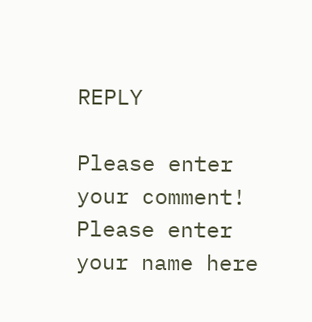REPLY

Please enter your comment!
Please enter your name here